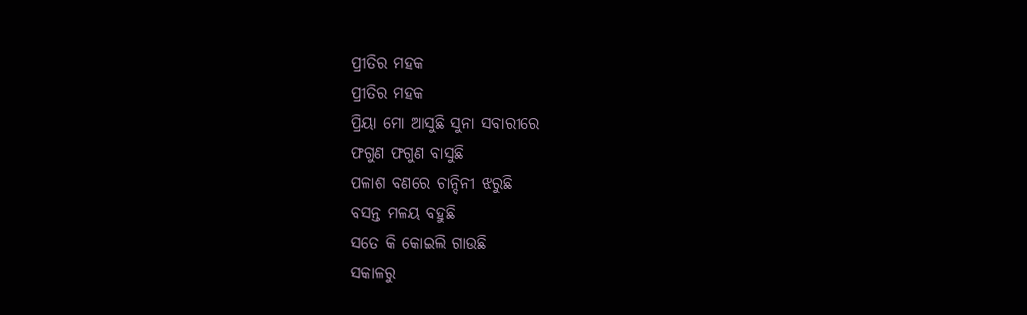ପ୍ରୀତିର ମହକ
ପ୍ରୀତିର ମହକ
ପ୍ରିୟା ମୋ ଆସୁଛି ସୁନା ସବାରୀରେ
ଫଗୁଣ ଫଗୁଣ ବାସୁଛି
ପଳାଶ ବଣରେ ଚାନ୍ଦିନୀ ଝରୁଛି
ବସନ୍ତ ମଳୟ ବହୁଛି
ସତେ କି କୋଇଲି ଗାଉଛି
ସକାଳରୁ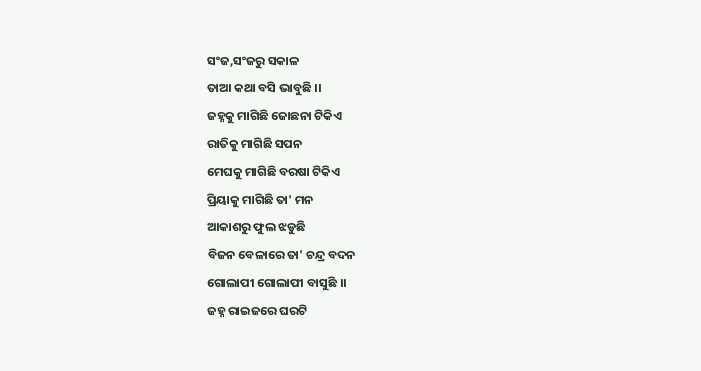ସଂଜ,ସଂଜରୁ ସକାଳ
ତାଆ କଥା ବସି ଭାବୁଛି ।।
ଜହ୍ନକୁ ମାଗିଛି ଜୋଛନା ଟିକିଏ
ରାତିକୁ ମାଗିଛି ସପନ
ମେଘକୁ ମାଗିଛି ବରଷା ଟିକିଏ
ପ୍ରିୟାକୁ ମାଗିଛି ତା' ମନ
ଆକାଶରୁ ଫୁଲ ଝଡୁଛି
ବିଜନ ବେଳାରେ ତା' ଚନ୍ଦ୍ର ବଦନ
ଗୋଲାପୀ ଗୋଲାପୀ ବାସୁଛି ।।
ଜହ୍ନ ରାଇଜରେ ଘରଟି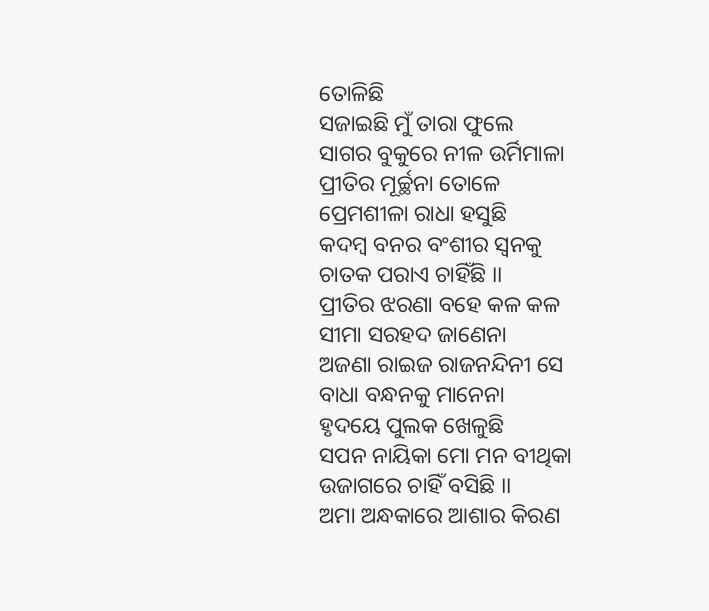ତୋଳିଛି
ସଜାଇଛି ମୁଁ ତାରା ଫୁଲେ
ସାଗର ବୁକୁରେ ନୀଳ ଉର୍ମିମାଳା
ପ୍ରୀତିର ମୂର୍ଚ୍ଛନା ତୋଳେ
ପ୍ରେମଶୀଳା ରାଧା ହସୁଛି
କଦମ୍ବ ବନର ବଂଶୀର ସ୍ବନକୁ
ଚାତକ ପରାଏ ଚାହିଁଛି ।।
ପ୍ରୀତିର ଝରଣା ବହେ କଳ କଳ
ସୀମା ସରହଦ ଜାଣେନା
ଅଜଣା ରାଇଜ ରାଜନନ୍ଦିନୀ ସେ
ବାଧା ବନ୍ଧନକୁ ମାନେନା
ହୃଦୟେ ପୁଲକ ଖେଳୁଛି
ସପନ ନାୟିକା ମୋ ମନ ବୀଥିକା
ଉଜାଗରେ ଚାହିଁ ବସିଛି ।।
ଅମା ଅନ୍ଧକାରେ ଆଶାର କିରଣ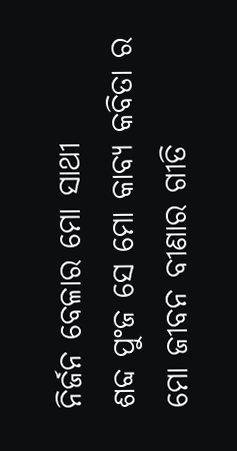ନିର୍ଜନ ବେଳାର ମୋ ସାଥୀ
ଶବ୍ଦ ପୁଂଜ ସେ ମୋ କାବ୍ୟ କବିତା ର
ମୋ ଜୀବନ ବୀଣାର ଗୀତି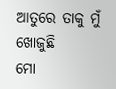ଆତୁରେ ତାକୁ ମୁଁ ଖୋଜୁଛି
ମୋ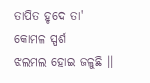ତାପିତ ହୃଦେ ତା' କୋମଳ ସ୍ପର୍ଶ
ଝଲମଲ ହୋଇ ଜଳୁଛି ।।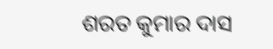ଶରତ କୁମାର ଦାସ